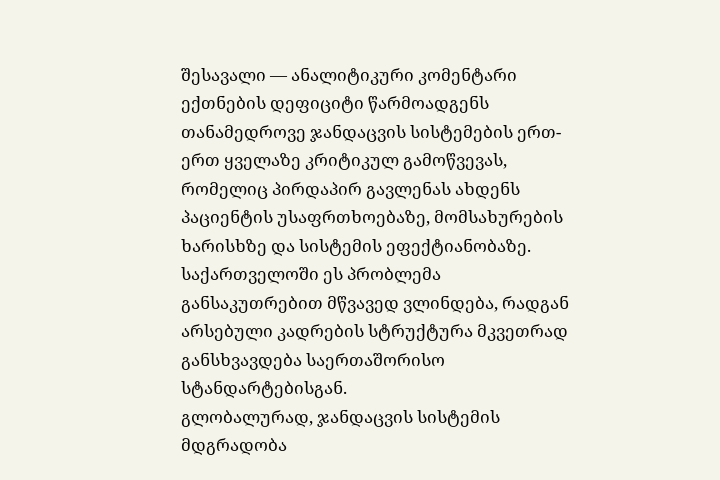შესავალი — ანალიტიკური კომენტარი
ექთნების დეფიციტი წარმოადგენს თანამედროვე ჯანდაცვის სისტემების ერთ-ერთ ყველაზე კრიტიკულ გამოწვევას, რომელიც პირდაპირ გავლენას ახდენს პაციენტის უსაფრთხოებაზე, მომსახურების ხარისხზე და სისტემის ეფექტიანობაზე. საქართველოში ეს პრობლემა განსაკუთრებით მწვავედ ვლინდება, რადგან არსებული კადრების სტრუქტურა მკვეთრად განსხვავდება საერთაშორისო სტანდარტებისგან.
გლობალურად, ჯანდაცვის სისტემის მდგრადობა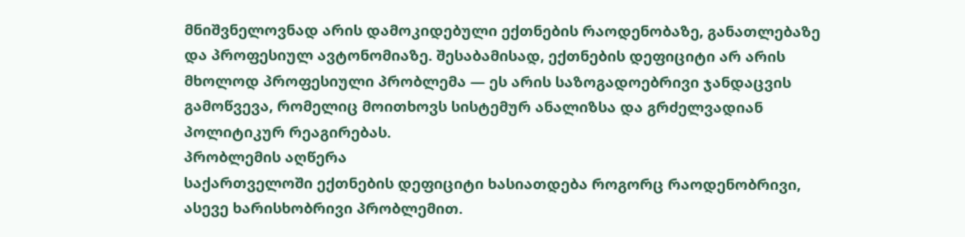მნიშვნელოვნად არის დამოკიდებული ექთნების რაოდენობაზე, განათლებაზე და პროფესიულ ავტონომიაზე. შესაბამისად, ექთნების დეფიციტი არ არის მხოლოდ პროფესიული პრობლემა — ეს არის საზოგადოებრივი ჯანდაცვის გამოწვევა, რომელიც მოითხოვს სისტემურ ანალიზსა და გრძელვადიან პოლიტიკურ რეაგირებას.
პრობლემის აღწერა
საქართველოში ექთნების დეფიციტი ხასიათდება როგორც რაოდენობრივი, ასევე ხარისხობრივი პრობლემით.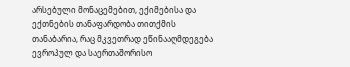არსებული მონაცემებით, ექიმებისა და ექთნების თანაფარდობა თითქმის თანაბარია, რაც მკვეთრად ეწინააღმდეგება ევროპულ და საერთაშორისო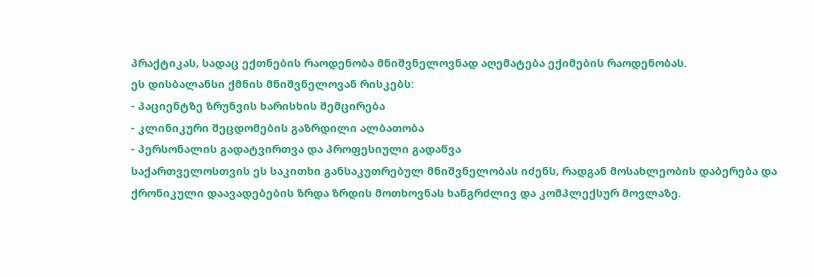პრაქტიკას, სადაც ექთნების რაოდენობა მნიშვნელოვნად აღემატება ექიმების რაოდენობას.
ეს დისბალანსი ქმნის მნიშვნელოვან რისკებს:
- პაციენტზე ზრუნვის ხარისხის შემცირება
- კლინიკური შეცდომების გაზრდილი ალბათობა
- პერსონალის გადატვირთვა და პროფესიული გადაწვა
საქართველოსთვის ეს საკითხი განსაკუთრებულ მნიშვნელობას იძენს, რადგან მოსახლეობის დაბერება და ქრონიკული დაავადებების ზრდა ზრდის მოთხოვნას ხანგრძლივ და კომპლექსურ მოვლაზე.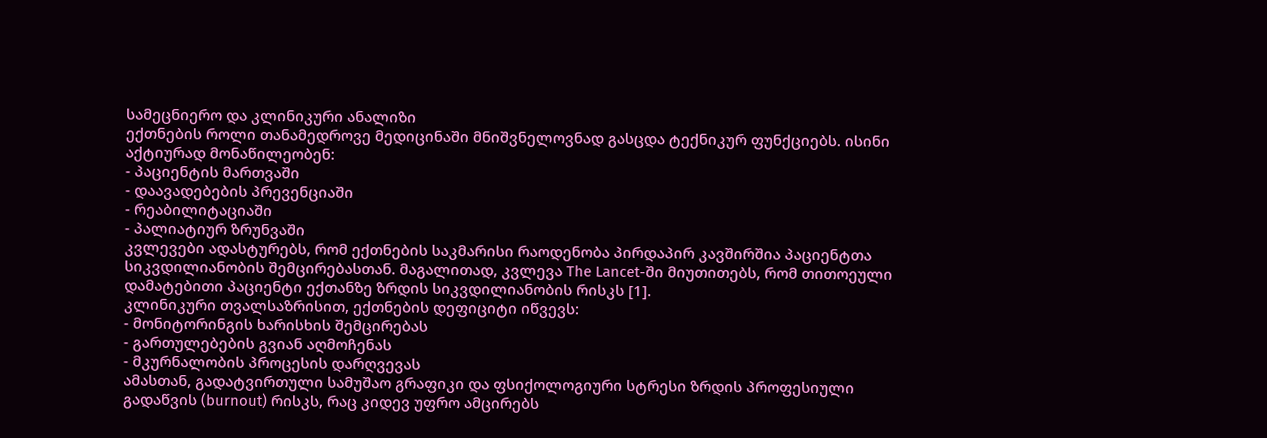სამეცნიერო და კლინიკური ანალიზი
ექთნების როლი თანამედროვე მედიცინაში მნიშვნელოვნად გასცდა ტექნიკურ ფუნქციებს. ისინი აქტიურად მონაწილეობენ:
- პაციენტის მართვაში
- დაავადებების პრევენციაში
- რეაბილიტაციაში
- პალიატიურ ზრუნვაში
კვლევები ადასტურებს, რომ ექთნების საკმარისი რაოდენობა პირდაპირ კავშირშია პაციენტთა სიკვდილიანობის შემცირებასთან. მაგალითად, კვლევა The Lancet-ში მიუთითებს, რომ თითოეული დამატებითი პაციენტი ექთანზე ზრდის სიკვდილიანობის რისკს [1].
კლინიკური თვალსაზრისით, ექთნების დეფიციტი იწვევს:
- მონიტორინგის ხარისხის შემცირებას
- გართულებების გვიან აღმოჩენას
- მკურნალობის პროცესის დარღვევას
ამასთან, გადატვირთული სამუშაო გრაფიკი და ფსიქოლოგიური სტრესი ზრდის პროფესიული გადაწვის (burnout) რისკს, რაც კიდევ უფრო ამცირებს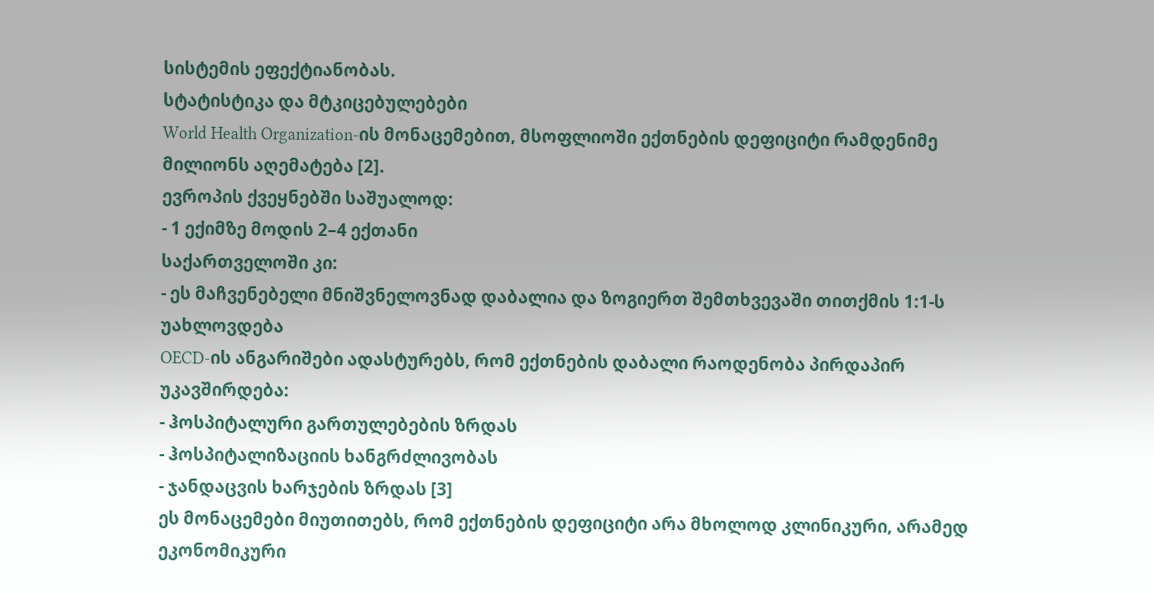სისტემის ეფექტიანობას.
სტატისტიკა და მტკიცებულებები
World Health Organization-ის მონაცემებით, მსოფლიოში ექთნების დეფიციტი რამდენიმე მილიონს აღემატება [2].
ევროპის ქვეყნებში საშუალოდ:
- 1 ექიმზე მოდის 2–4 ექთანი
საქართველოში კი:
- ეს მაჩვენებელი მნიშვნელოვნად დაბალია და ზოგიერთ შემთხვევაში თითქმის 1:1-ს უახლოვდება
OECD-ის ანგარიშები ადასტურებს, რომ ექთნების დაბალი რაოდენობა პირდაპირ უკავშირდება:
- ჰოსპიტალური გართულებების ზრდას
- ჰოსპიტალიზაციის ხანგრძლივობას
- ჯანდაცვის ხარჯების ზრდას [3]
ეს მონაცემები მიუთითებს, რომ ექთნების დეფიციტი არა მხოლოდ კლინიკური, არამედ ეკონომიკური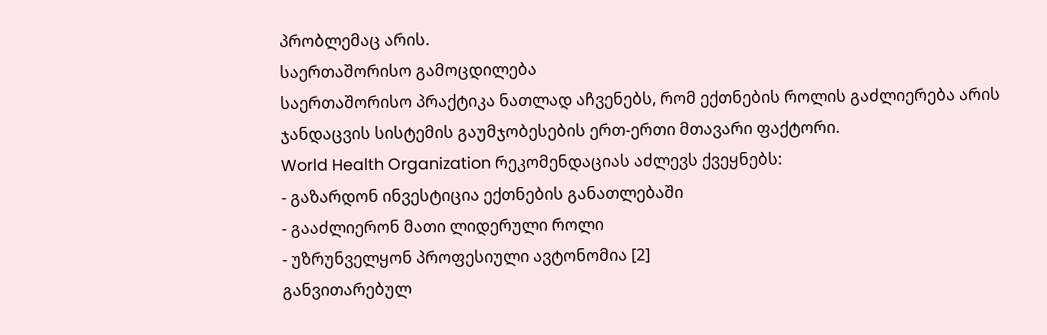პრობლემაც არის.
საერთაშორისო გამოცდილება
საერთაშორისო პრაქტიკა ნათლად აჩვენებს, რომ ექთნების როლის გაძლიერება არის ჯანდაცვის სისტემის გაუმჯობესების ერთ-ერთი მთავარი ფაქტორი.
World Health Organization რეკომენდაციას აძლევს ქვეყნებს:
- გაზარდონ ინვესტიცია ექთნების განათლებაში
- გააძლიერონ მათი ლიდერული როლი
- უზრუნველყონ პროფესიული ავტონომია [2]
განვითარებულ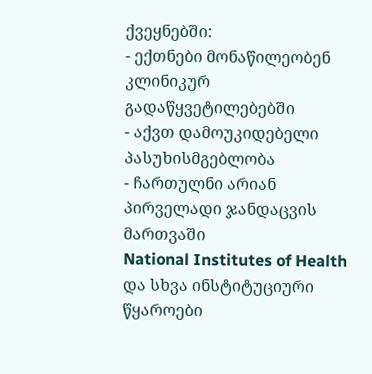ქვეყნებში:
- ექთნები მონაწილეობენ კლინიკურ გადაწყვეტილებებში
- აქვთ დამოუკიდებელი პასუხისმგებლობა
- ჩართულნი არიან პირველადი ჯანდაცვის მართვაში
National Institutes of Health და სხვა ინსტიტუციური წყაროები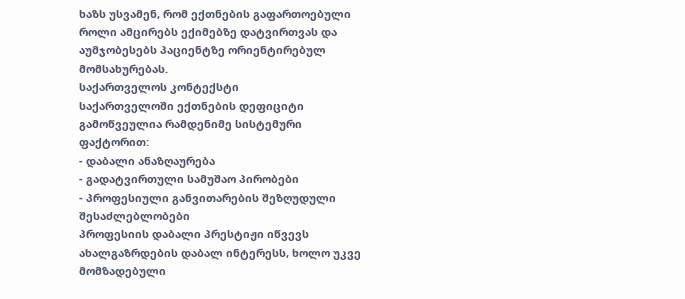ხაზს უსვამენ, რომ ექთნების გაფართოებული როლი ამცირებს ექიმებზე დატვირთვას და აუმჯობესებს პაციენტზე ორიენტირებულ მომსახურებას.
საქართველოს კონტექსტი
საქართველოში ექთნების დეფიციტი გამოწვეულია რამდენიმე სისტემური ფაქტორით:
- დაბალი ანაზღაურება
- გადატვირთული სამუშაო პირობები
- პროფესიული განვითარების შეზღუდული შესაძლებლობები
პროფესიის დაბალი პრესტიჟი იწვევს ახალგაზრდების დაბალ ინტერესს, ხოლო უკვე მომზადებული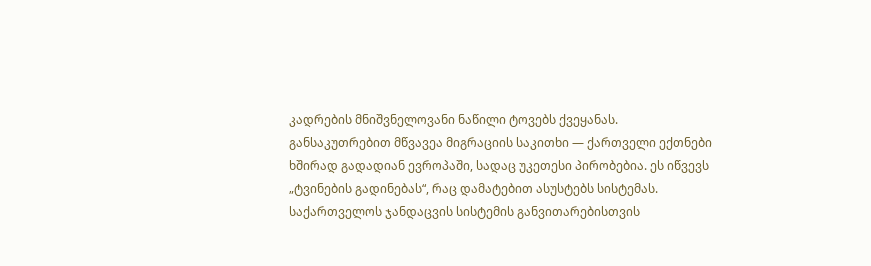კადრების მნიშვნელოვანი ნაწილი ტოვებს ქვეყანას.
განსაკუთრებით მწვავეა მიგრაციის საკითხი — ქართველი ექთნები ხშირად გადადიან ევროპაში, სადაც უკეთესი პირობებია. ეს იწვევს „ტვინების გადინებას“, რაც დამატებით ასუსტებს სისტემას.
საქართველოს ჯანდაცვის სისტემის განვითარებისთვის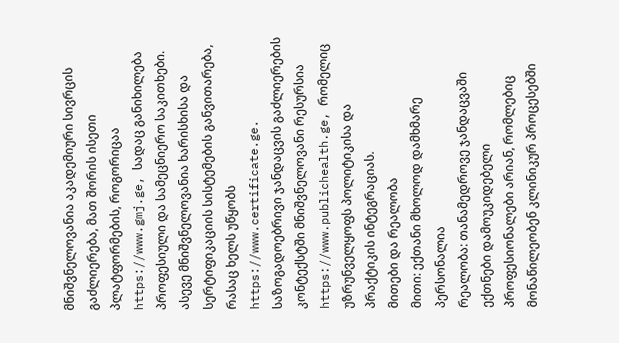მნიშვნელოვანია აკადემიური სივრცის გაძლიერება, მათ შორის ისეთი პლატფორმების, როგორიცაა https://www.gmj.ge, სადაც განიხილება პროფესიული და სამეცნიერო საკითხები.
ასევე მნიშვნელოვანია ხარისხისა და სერტიფიკაციის სისტემების განვითარება, რასაც ხელს უწყობს https://www.certificate.ge.
საზოგადოებრივი ჯანდაცვის გაძლიერების კონტექსტში მნიშვნელოვანი რესურსია https://www.publichealth.ge, რომელიც უზრუნველყოფს პოლიტიკისა და პრაქტიკის ინტეგრაციას.
მითები და რეალობა
მითი: ექთანი მხოლოდ დამხმარე პერსონალია
რეალობა: თანამედროვე ჯანდაცვაში ექთნები დამოუკიდებელი პროფესიონალები არიან, რომლებიც მონაწილეობენ კლინიკურ პროცესებში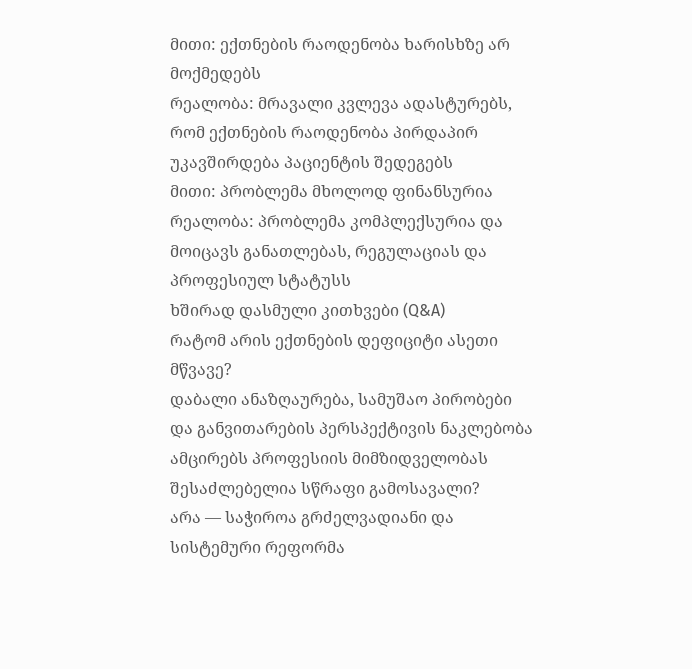მითი: ექთნების რაოდენობა ხარისხზე არ მოქმედებს
რეალობა: მრავალი კვლევა ადასტურებს, რომ ექთნების რაოდენობა პირდაპირ უკავშირდება პაციენტის შედეგებს
მითი: პრობლემა მხოლოდ ფინანსურია
რეალობა: პრობლემა კომპლექსურია და მოიცავს განათლებას, რეგულაციას და პროფესიულ სტატუსს
ხშირად დასმული კითხვები (Q&A)
რატომ არის ექთნების დეფიციტი ასეთი მწვავე?
დაბალი ანაზღაურება, სამუშაო პირობები და განვითარების პერსპექტივის ნაკლებობა ამცირებს პროფესიის მიმზიდველობას
შესაძლებელია სწრაფი გამოსავალი?
არა — საჭიროა გრძელვადიანი და სისტემური რეფორმა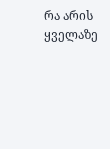რა არის ყველაზე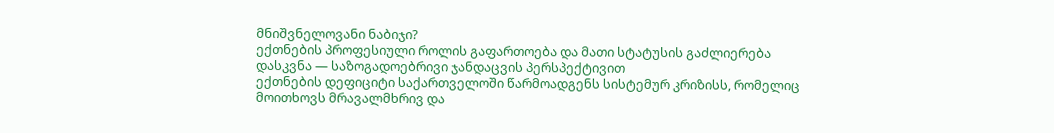მნიშვნელოვანი ნაბიჯი?
ექთნების პროფესიული როლის გაფართოება და მათი სტატუსის გაძლიერება
დასკვნა — საზოგადოებრივი ჯანდაცვის პერსპექტივით
ექთნების დეფიციტი საქართველოში წარმოადგენს სისტემურ კრიზისს, რომელიც მოითხოვს მრავალმხრივ და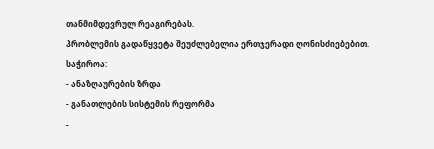თანმიმდევრულ რეაგირებას.
პრობლემის გადაწყვეტა შეუძლებელია ერთჯერადი ღონისძიებებით. საჭიროა:
- ანაზღაურების ზრდა
- განათლების სისტემის რეფორმა
-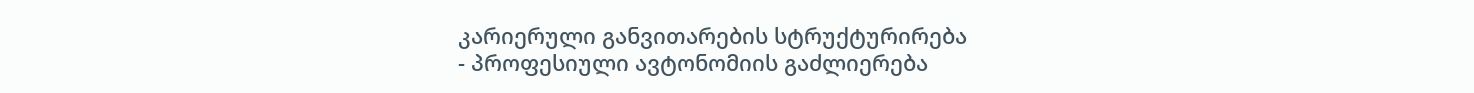კარიერული განვითარების სტრუქტურირება
- პროფესიული ავტონომიის გაძლიერება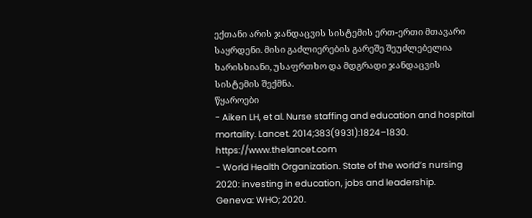ექთანი არის ჯანდაცვის სისტემის ერთ-ერთი მთავარი საყრდენი. მისი გაძლიერების გარეშე შეუძლებელია ხარისხიანი, უსაფრთხო და მდგრადი ჯანდაცვის სისტემის შექმნა.
წყაროები
- Aiken LH, et al. Nurse staffing and education and hospital mortality. Lancet. 2014;383(9931):1824–1830. https://www.thelancet.com
- World Health Organization. State of the world’s nursing 2020: investing in education, jobs and leadership. Geneva: WHO; 2020.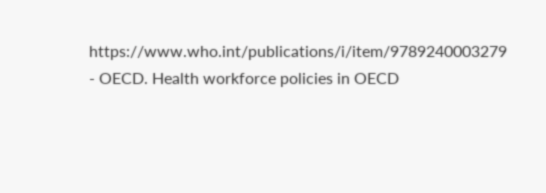https://www.who.int/publications/i/item/9789240003279
- OECD. Health workforce policies in OECD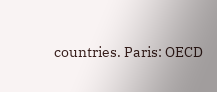countries. Paris: OECD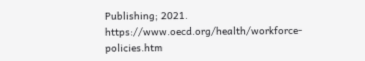Publishing; 2021. https://www.oecd.org/health/workforce-policies.htm